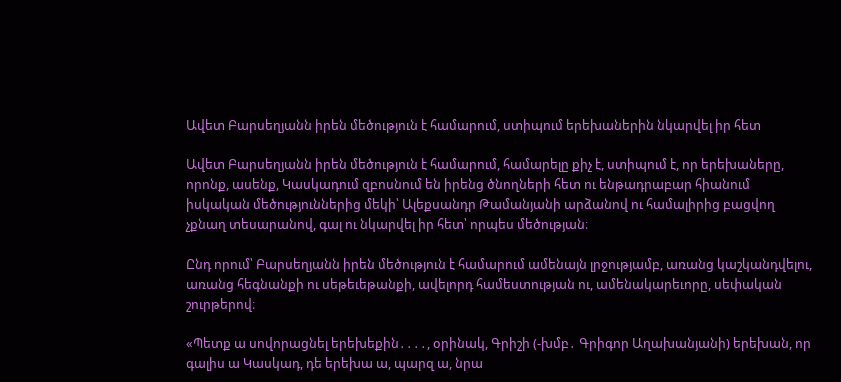Ավետ Բարսեղյանն իրեն մեծություն է համարում, ստիպում երեխաներին նկարվել իր հետ

Ավետ Բարսեղյանն իրեն մեծություն է համարում, համարելը քիչ է, ստիպում է, որ երեխաները, որոնք, ասենք, Կասկադում զբոսնում են իրենց ծնողների հետ ու ենթադրաբար հիանում իսկական մեծություններից մեկի՝ Ալեքսանդր Թամանյանի արձանով ու համալիրից բացվող չքնաղ տեսարանով, գալ ու նկարվել իր հետ՝ որպես մեծության։

Ընդ որում՝ Բարսեղյանն իրեն մեծություն է համարում ամենայն լրջությամբ, առանց կաշկանդվելու, առանց հեգնանքի ու սեթեւեթանքի, ավելորդ համեստության ու, ամենակարեւորը, սեփական շուրթերով։

«Պետք ա սովորացնել երեխեքին․․․․, օրինակ, Գրիշի (-խմբ․ Գրիգոր Աղախանյանի) երեխան, որ գալիս ա Կասկադ, դե երեխա ա, պարզ ա, նրա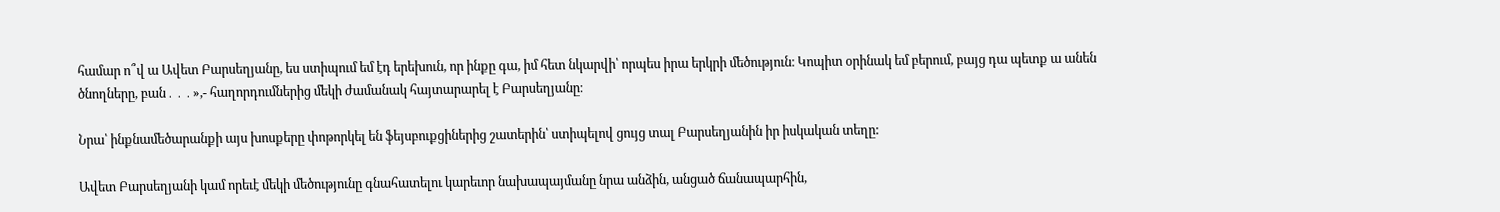համար ո՞վ ա Ավետ Բարսեղյանը, ես ստիպում եմ էդ երեխուն, որ ինքը գա, իմ հետ նկարվի՝ որպես իրա երկրի մեծություն։ Կոպիտ օրինակ եմ բերում, բայց դա պետք ա անեն ծնողները, բան․․․»,- հաղորդումներից մեկի ժամանակ հայտարարել է Բարսեղյանը։

Նրա՝ ինքնամեծարանքի այս խոսքերը փոթորկել են ֆեյսբուքցիներից շատերին՝ ստիպելով ցույց տալ Բարսեղյանին իր իսկական տեղը:

Ավետ Բարսեղյանի կամ որեւէ մեկի մեծությունը գնահատելու կարեւոր նախապայմանը նրա անձին, անցած ճանապարհին,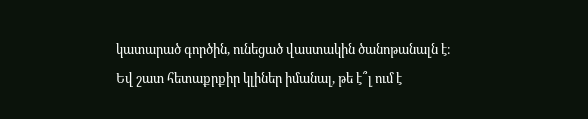կատարած գործին, ունեցած վաստակին ծանոթանալն է։ Եվ շատ հետաքրքիր կլիներ իմանալ, թե է՞լ ում է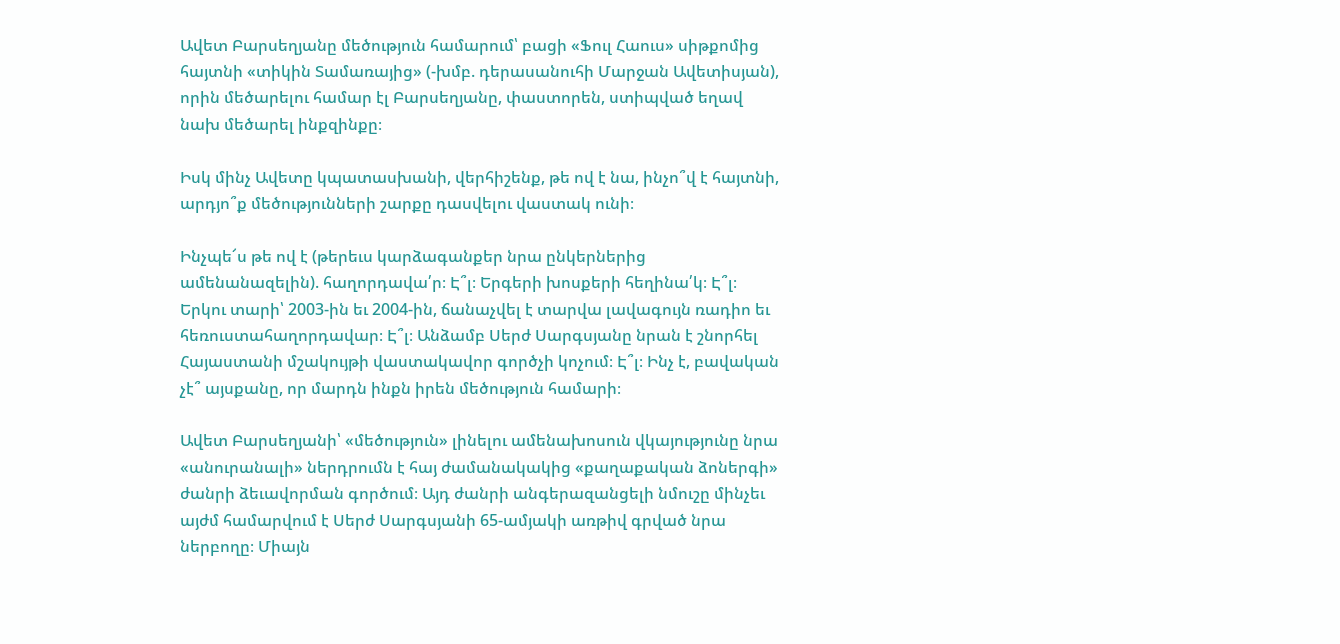Ավետ Բարսեղյանը մեծություն համարում՝ բացի «Ֆուլ Հաուս» սիթքոմից հայտնի «տիկին Տամառայից» (-խմբ. դերասանուհի Մարջան Ավետիսյան), որին մեծարելու համար էլ Բարսեղյանը, փաստորեն, ստիպված եղավ նախ մեծարել ինքզինքը։

Իսկ մինչ Ավետը կպատասխանի, վերհիշենք, թե ով է նա, ինչո՞վ է հայտնի, արդյո՞ք մեծությունների շարքը դասվելու վաստակ ունի։

Ինչպե՜ս թե ով է (թերեւս կարձագանքեր նրա ընկերներից ամենանազելին). հաղորդավա՛ր։ Է՞լ։ Երգերի խոսքերի հեղինա՛կ։ Է՞լ։ Երկու տարի՝ 2003-ին եւ 2004-ին, ճանաչվել է տարվա լավագույն ռադիո եւ հեռուստահաղորդավար։ Է՞լ։ Անձամբ Սերժ Սարգսյանը նրան է շնորհել Հայաստանի մշակույթի վաստակավոր գործչի կոչում։ Է՞լ։ Ինչ է, բավական չէ՞ այսքանը, որ մարդն ինքն իրեն մեծություն համարի։

Ավետ Բարսեղյանի՝ «մեծություն» լինելու ամենախոսուն վկայությունը նրա «անուրանալի» ներդրումն է հայ ժամանակակից «քաղաքական ձոներգի» ժանրի ձեւավորման գործում։ Այդ ժանրի անգերազանցելի նմուշը մինչեւ այժմ համարվում է Սերժ Սարգսյանի 65-ամյակի առթիվ գրված նրա ներբողը։ Միայն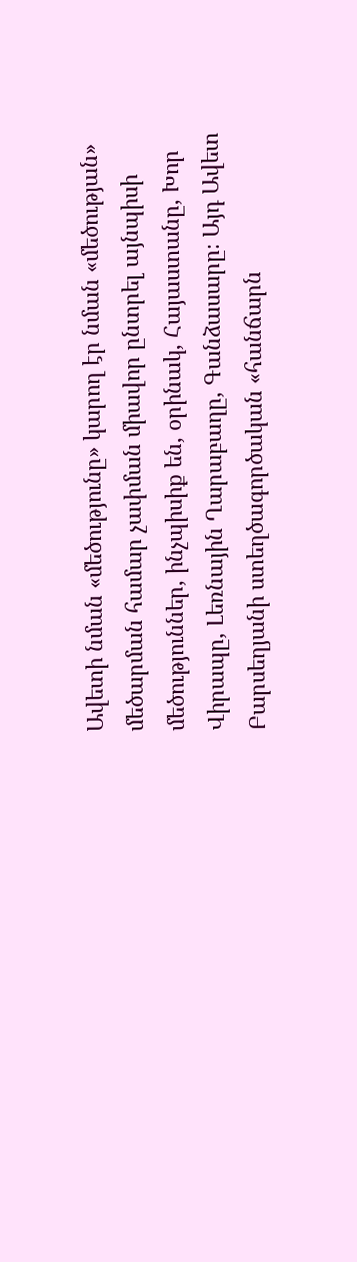Ավետի նման «մեծությունը» կարող էր նման «մեծության» մեծարման համար չափման միավոր ընտրել այնպիսի մեծություններ, ինչպիսիք են, օրինակ, Հայաստանը, Խոր Վիրապը, Լեռնային Ղարաբաղը, Գանձասարը։ Այդ Ավետ Բարսեղյանի ստեղծագործական «հանճարն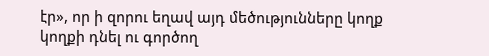էր», որ ի զորու եղավ այդ մեծությունները կողք կողքի դնել ու գործող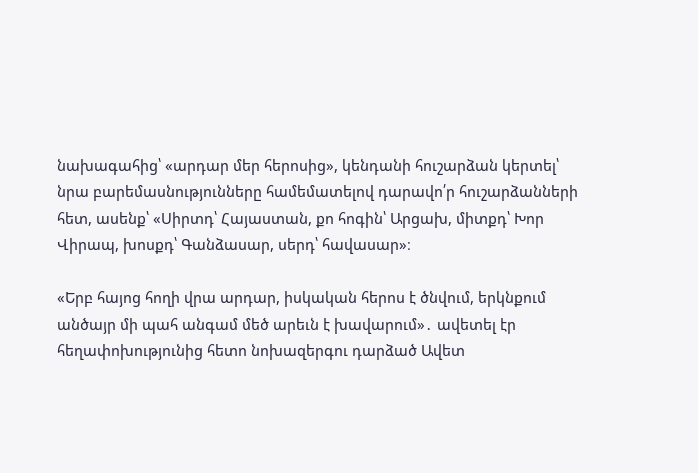նախագահից՝ «արդար մեր հերոսից», կենդանի հուշարձան կերտել՝ նրա բարեմասնությունները համեմատելով դարավո՛ր հուշարձանների հետ, ասենք՝ «Սիրտդ՝ Հայաստան, քո հոգին՝ Արցախ, միտքդ՝ Խոր Վիրապ, խոսքդ՝ Գանձասար, սերդ՝ հավասար»։

«Երբ հայոց հողի վրա արդար, իսկական հերոս է ծնվում, երկնքում անծայր մի պահ անգամ մեծ արեւն է խավարում»․ ավետել էր հեղափոխությունից հետո նոխազերգու դարձած Ավետ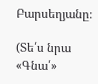Բարսեղյանը։

(Տե՛ս նրա «Գնա՛»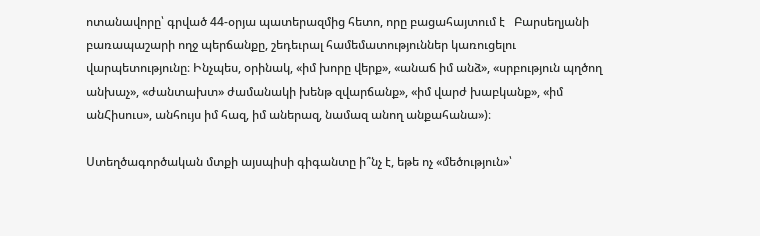ոտանավորը՝ գրված 44-օրյա պատերազմից հետո, որը բացահայտում է   Բարսեղյանի բառապաշարի ողջ պերճանքը, շեդեւրալ համեմատություններ կառուցելու վարպետությունը։ Ինչպես, օրինակ, «իմ խորը վերք», «անաճ իմ անձ», «սրբություն պղծող անխաչ», «ժանտախտ» ժամանակի խենթ զվարճանք», «իմ վարժ խաբկանք», «իմ անՀիսուս», անհույս իմ հազ, իմ աներազ, նամազ անող անքահանա»)։

Ստեղծագործական մտքի այսպիսի գիգանտը ի՞նչ է, եթե ոչ «մեծություն»՝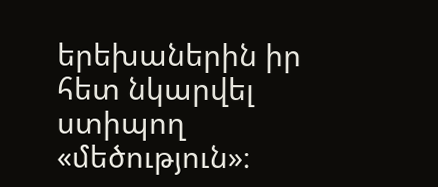երեխաներին իր հետ նկարվել ստիպող «մեծություն»։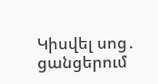Կիսվել սոց․ ցանցերում